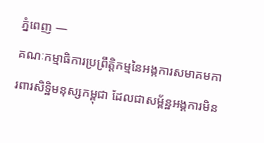ភ្នំពេញ —
គណៈកម្មាធិការប្រព្រឹត្តិកម្មនៃអង្កការសមាគមការពារសិទ្ឋិមនុស្សកម្ពុជា ដែលជាសម្ព័ន្ឋអង្គការមិន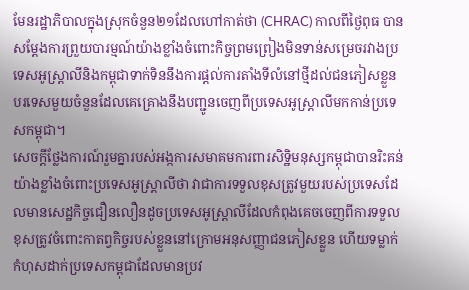មែនរដ្ឋាភិបាលក្នុងស្រុកចំនួន២១ដែលហៅកាត់ថា (CHRAC) កាលពីថ្ងៃពុធ បានសម្ដែងការព្រួយបារម្មណ៍យ៉ាងខ្លាំងចំពោះកិច្ចព្រមព្រៀងមិនទាន់សម្រេចរវាងប្រទេសអូស្ត្រាលីនិងកម្ពុជាទាក់ទិននឹងការផ្តល់ការតាំងទីលំនៅថ្មីដល់ជនភៀសខ្លួនបរទេសមួយចំនួនដែលគេគ្រោងនឹងបញ្ជូនចេញពីប្រទេសអូស្ត្រាលីមកកាន់ប្រទេសកម្ពុជា។
សេចក្តីថ្លែងការណ៍រួមគ្នារបស់អង្កការសមាគមការពារសិទ្ឋិមនុស្សកម្ពុជាបានរិះគន់យ៉ាងខ្លាំងចំពោះប្រទេសអូស្ត្រាលីថា វាជាការទទួលខុសត្រូវមួយរបស់ប្រទេសដែលមានសេដ្ឋកិច្ចជឿនលឿនដូចប្រទេសអូស្ត្រាលីដែលកំពុងគេចចេញពីការទទួលខុសត្រូវចំពោះកាតព្វកិច្ចរបស់ខ្លួននៅក្រោមអនុសញ្ញាជនភៀសខ្លួន ហើយទម្លាក់កំហុសដាក់ប្រទេសកម្ពុជាដែលមានប្រវ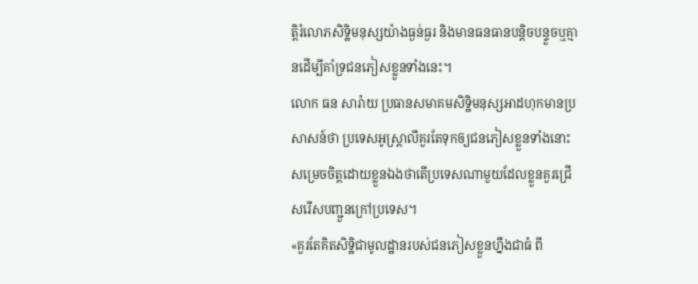ត្តិរំលោភសិទ្ឋិមនុស្សយ៉ាងធ្ងន់ធ្ងរ និងមានធនធានបន្តិចបន្ទួចឬគ្មានដើម្បីគាំទ្រជនភៀសខ្លួនទាំងនេះ។
លោក ធន សារ៉ាយ ប្រធានសមាគមសិទ្ឋិមនុស្សអាដហុកមានប្រសាសន៍ថា ប្រទេសអូស្រ្តាលីគួរតែទុកឲ្យជនភៀសខ្លួនទាំងនោះសម្រេចចិត្តដោយខ្លួនឯងថាតើប្រទេសណាមួយដែលខ្លួនគួរជ្រើសរើសបញ្ជួនក្រៅប្រទេស។
«គួរតែគិតសិទ្ឋិជាមូលដ្ឋានរបស់ជនភៀសខ្លួនហ្នឹងជាធំ ពី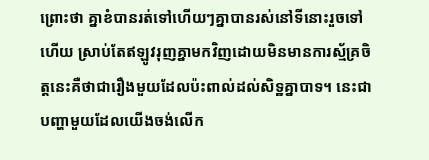ព្រោះថា គ្នាខំបានរត់ទៅហើយៗគ្នាបានរស់នៅទីនោះរួចទៅហើយ ស្រាប់តែឥឡូវរុញគ្នាមកវិញដោយមិនមានការស្ម័គ្រចិត្តនេះគឺថាជារឿងមួយដែលប៉ះពាល់ដល់សិទ្ឋគ្នាបាទ។ នេះជាបញ្ហាមួយដែលយើងចង់លើក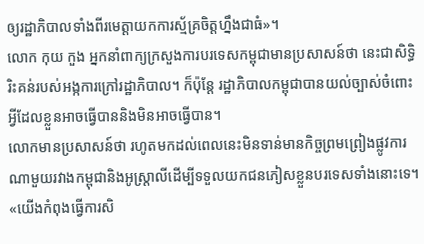ឲ្យរដ្ឋាភិបាលទាំងពីរមេត្តាយកការស្ម័គ្រចិត្តហ្នឹងជាធំ»។
លោក កុយ កួង អ្នកនាំពាក្យក្រសួងការបរទេសកម្ពុជាមានប្រសាសន៍ថា នេះជាសិទ្ធិរិះគន់របស់អង្កការក្រៅរដ្ឋាភិបាល។ ក៏ប៉ុន្តែ រដ្ឋាភិបាលកម្ពុជាបានយល់ច្បាស់ចំពោះអ្វីដែលខ្លួនអាចធ្វើបាននិងមិនអាចធ្វើបាន។
លោកមានប្រសាសន៍ថា រហូតមកដល់ពេលនេះមិនទាន់មានកិច្ចព្រមព្រៀងផ្លូវការណាមួយរវាងកម្ពុជានិងអូស្ត្រាលីដើម្បីទទួលយកជនភៀសខ្លួនបរទេសទាំងនោះទេ។
«យើងកំពុងធ្វើការសិ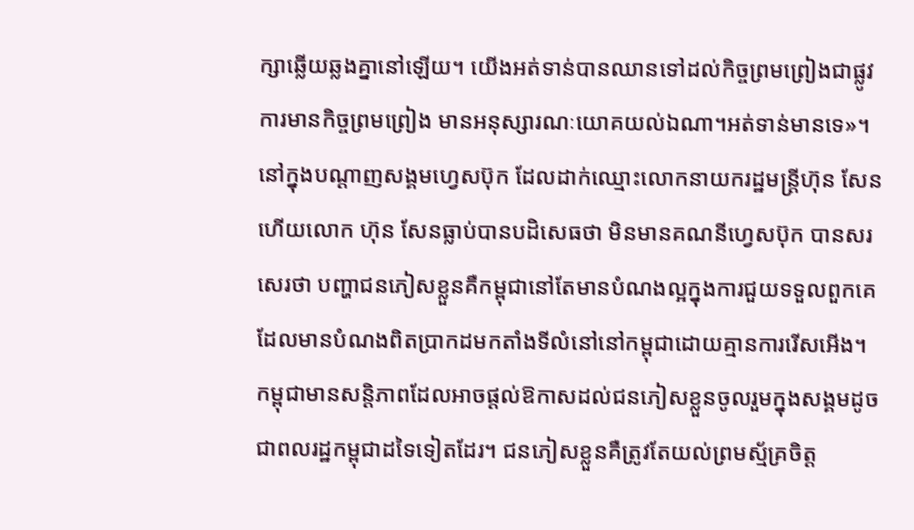ក្សាឆ្លើយឆ្លងគ្នានៅឡើយ។ យើងអត់ទាន់បានឈានទៅដល់កិច្ចព្រមព្រៀងជាផ្លូវការមានកិច្ចព្រមព្រៀង មានអនុស្សារណៈយោគយល់ឯណា។អត់ទាន់មានទេ»។
នៅក្នុងបណ្តាញសង្គមហ្វេសប៊ុក ដែលដាក់ឈ្មោះលោកនាយករដ្ឋមន្ត្រីហ៊ុន សែន ហើយលោក ហ៊ុន សែនធ្លាប់បានបដិសេធថា មិនមានគណនីហ្វេសប៊ុក បានសរសេរថា បញ្ហាជនភៀសខ្លួនគឺកម្ពុជានៅតែមានបំណងល្អក្នុងការជួយទទួលពួកគេដែលមានបំណងពិតប្រាកដមកតាំងទីលំនៅនៅកម្ពុជាដោយគ្មានការរើសអើង។
កម្ពុជាមានសន្តិភាពដែលអាចផ្តល់ឱកាសដល់ជនភៀសខ្លួនចូលរួមក្នុងសង្គមដូចជាពលរដ្ឋកម្ពុជាដទៃទៀតដែរ។ ជនភៀសខ្លួនគឺត្រូវតែយល់ព្រមស្ម័គ្រចិត្ត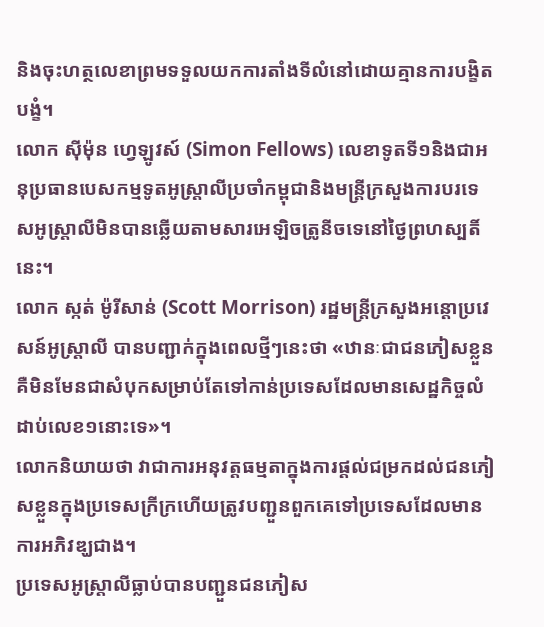និងចុះហត្ថលេខាព្រមទទួលយកការតាំងទីលំនៅដោយគ្មានការបង្ខិតបង្ខំ។
លោក ស៊ីម៉ុន ហ្វេឡូវស៍ (Simon Fellows) លេខាទូតទី១និងជាអនុប្រធានបេសកម្មទូតអូស្រ្តាលីប្រចាំកម្ពុជានិងមន្ត្រីក្រសួងការបរទេសអូស្ត្រាលីមិនបានឆ្លើយតាមសារអេឡិចត្រូនីចទេនៅថ្ងៃព្រហស្បតិ៍នេះ។
លោក ស្កត់ ម៉ូរីសាន់ (Scott Morrison) រដ្ឋមន្ត្រីក្រសួងអន្តោប្រវេសន៍អូស្ត្រាលី បានបញ្ជាក់ក្នុងពេលថ្មីៗនេះថា «ឋានៈជាជនភៀសខ្លួនគឺមិនមែនជាសំបុកសម្រាប់តែទៅកាន់ប្រទេសដែលមានសេដ្ឋកិច្ចលំដាប់លេខ១នោះទេ»។
លោកនិយាយថា វាជាការអនុវត្តធម្មតាក្នុងការផ្តល់ជម្រកដល់ជនភៀសខ្លួនក្នុងប្រទេសក្រីក្រហើយត្រូវបញ្ជួនពួកគេទៅប្រទេសដែលមានការអភិវឌ្ឃជាង។
ប្រទេសអូស្ត្រាលីធ្លាប់បានបញ្ជួនជនភៀស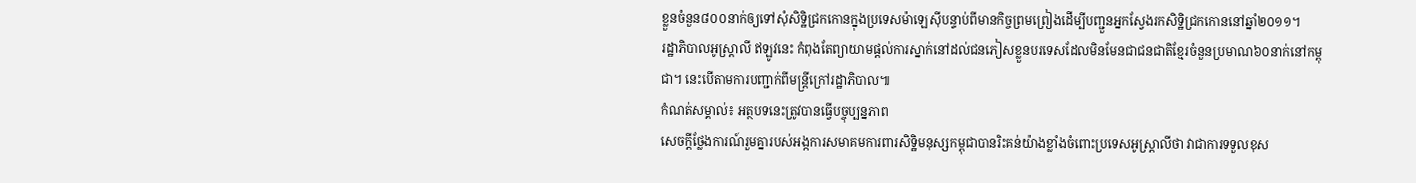ខ្លួនចំនួន៨០០នាក់ឲ្យទៅសុំសិទ្ឋិជ្រកកោនក្នុងប្រទេសម៉ាឡេស៊ីបន្ទាប់ពីមានកិច្ចព្រមព្រៀងដើម្បីបញ្ជួនអ្នកស្វែងរកសិទ្ឋិជ្រកកោននៅឆ្នាំ២០១១។
រដ្ឋាភិបាលអូស្រ្តាលី ឥឡូវនេះ កំពុងតែព្យាយាមផ្តល់ការស្នាក់នៅដល់ជនភៀសខ្លួនបរទេសដែលមិនមែនជាជនជាតិខ្មែរចំនួនប្រមាណ៦០នាក់នៅកម្ពុជា។ នេះបើតាមការបញ្ជាក់ពីមន្ត្រីក្រៅរដ្ឋាភិបាល៕
កំណត់សម្គាល់៖ អត្ថបទនេះត្រូវបានធ្វើបច្ចុប្បន្នភាព
សេចក្តីថ្លែងការណ៍រួមគ្នារបស់អង្កការសមាគមការពារសិទ្ឋិមនុស្សកម្ពុជាបានរិះគន់យ៉ាងខ្លាំងចំពោះប្រទេសអូស្ត្រាលីថា វាជាការទទួលខុស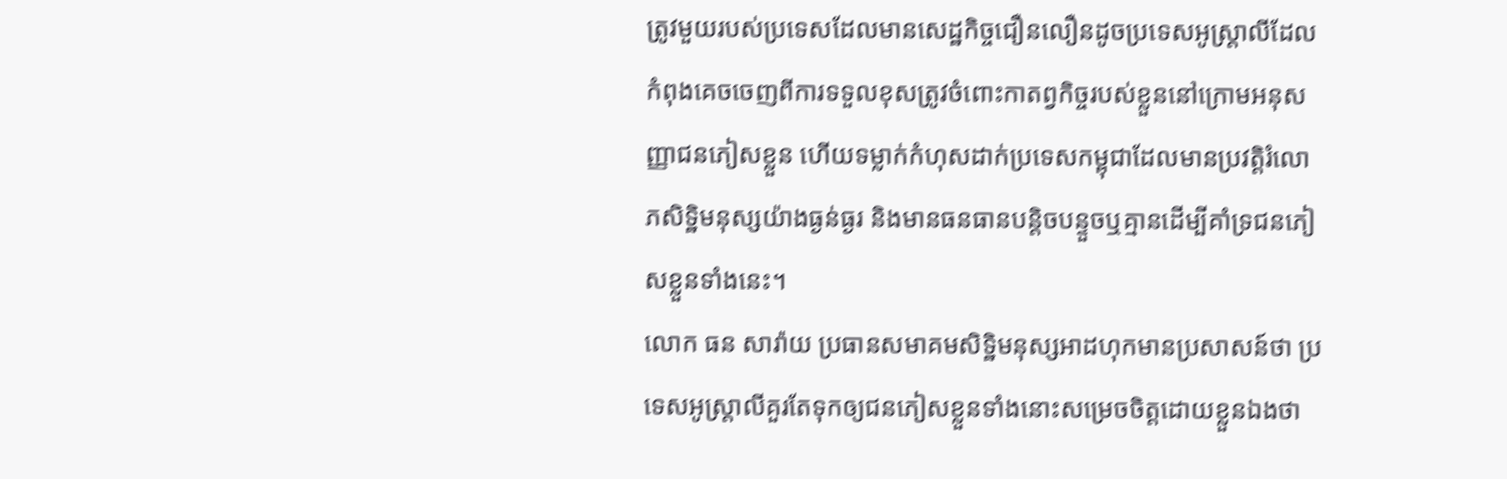ត្រូវមួយរបស់ប្រទេសដែលមានសេដ្ឋកិច្ចជឿនលឿនដូចប្រទេសអូស្ត្រាលីដែលកំពុងគេចចេញពីការទទួលខុសត្រូវចំពោះកាតព្វកិច្ចរបស់ខ្លួននៅក្រោមអនុសញ្ញាជនភៀសខ្លួន ហើយទម្លាក់កំហុសដាក់ប្រទេសកម្ពុជាដែលមានប្រវត្តិរំលោភសិទ្ឋិមនុស្សយ៉ាងធ្ងន់ធ្ងរ និងមានធនធានបន្តិចបន្ទួចឬគ្មានដើម្បីគាំទ្រជនភៀសខ្លួនទាំងនេះ។
លោក ធន សារ៉ាយ ប្រធានសមាគមសិទ្ឋិមនុស្សអាដហុកមានប្រសាសន៍ថា ប្រទេសអូស្រ្តាលីគួរតែទុកឲ្យជនភៀសខ្លួនទាំងនោះសម្រេចចិត្តដោយខ្លួនឯងថា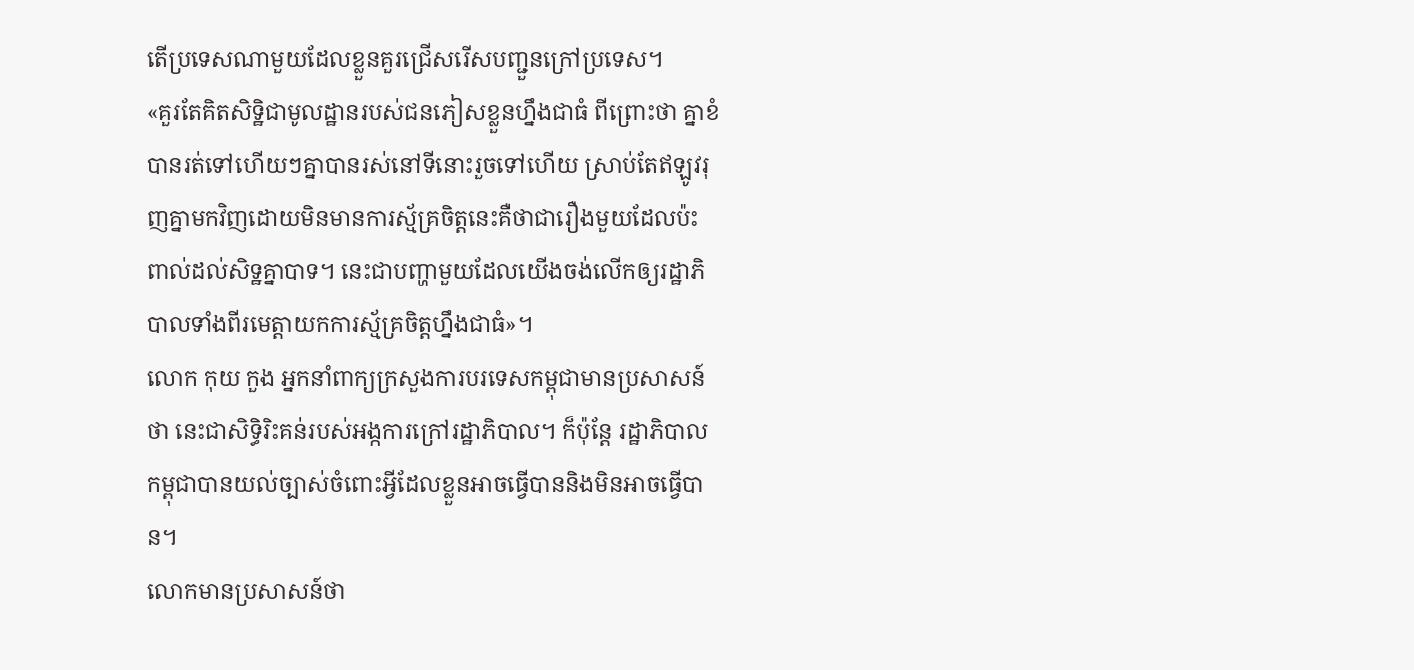តើប្រទេសណាមួយដែលខ្លួនគួរជ្រើសរើសបញ្ជួនក្រៅប្រទេស។
«គួរតែគិតសិទ្ឋិជាមូលដ្ឋានរបស់ជនភៀសខ្លួនហ្នឹងជាធំ ពីព្រោះថា គ្នាខំបានរត់ទៅហើយៗគ្នាបានរស់នៅទីនោះរួចទៅហើយ ស្រាប់តែឥឡូវរុញគ្នាមកវិញដោយមិនមានការស្ម័គ្រចិត្តនេះគឺថាជារឿងមួយដែលប៉ះពាល់ដល់សិទ្ឋគ្នាបាទ។ នេះជាបញ្ហាមួយដែលយើងចង់លើកឲ្យរដ្ឋាភិបាលទាំងពីរមេត្តាយកការស្ម័គ្រចិត្តហ្នឹងជាធំ»។
លោក កុយ កួង អ្នកនាំពាក្យក្រសួងការបរទេសកម្ពុជាមានប្រសាសន៍ថា នេះជាសិទ្ធិរិះគន់របស់អង្កការក្រៅរដ្ឋាភិបាល។ ក៏ប៉ុន្តែ រដ្ឋាភិបាលកម្ពុជាបានយល់ច្បាស់ចំពោះអ្វីដែលខ្លួនអាចធ្វើបាននិងមិនអាចធ្វើបាន។
លោកមានប្រសាសន៍ថា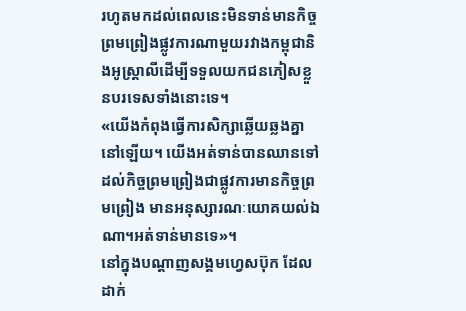រហូតមកដល់ពេលនេះមិនទាន់មានកិច្ចព្រមព្រៀងផ្លូវការណាមួយរវាងកម្ពុជានិងអូស្ត្រាលីដើម្បីទទួលយកជនភៀសខ្លួនបរទេសទាំងនោះទេ។
«យើងកំពុងធ្វើការសិក្សាឆ្លើយឆ្លងគ្នានៅឡើយ។ យើងអត់ទាន់បានឈានទៅដល់កិច្ចព្រមព្រៀងជាផ្លូវការមានកិច្ចព្រមព្រៀង មានអនុស្សារណៈយោគយល់ឯណា។អត់ទាន់មានទេ»។
នៅក្នុងបណ្តាញសង្គមហ្វេសប៊ុក ដែលដាក់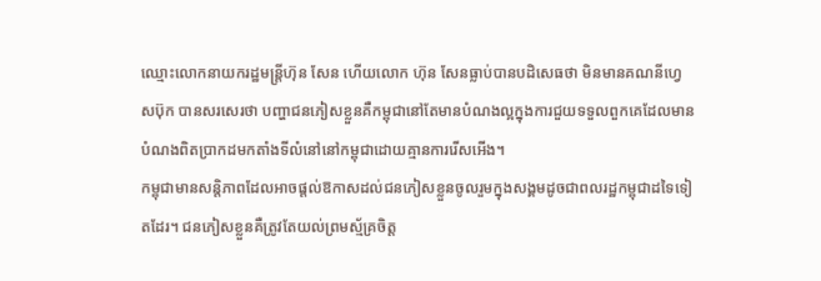ឈ្មោះលោកនាយករដ្ឋមន្ត្រីហ៊ុន សែន ហើយលោក ហ៊ុន សែនធ្លាប់បានបដិសេធថា មិនមានគណនីហ្វេសប៊ុក បានសរសេរថា បញ្ហាជនភៀសខ្លួនគឺកម្ពុជានៅតែមានបំណងល្អក្នុងការជួយទទួលពួកគេដែលមានបំណងពិតប្រាកដមកតាំងទីលំនៅនៅកម្ពុជាដោយគ្មានការរើសអើង។
កម្ពុជាមានសន្តិភាពដែលអាចផ្តល់ឱកាសដល់ជនភៀសខ្លួនចូលរួមក្នុងសង្គមដូចជាពលរដ្ឋកម្ពុជាដទៃទៀតដែរ។ ជនភៀសខ្លួនគឺត្រូវតែយល់ព្រមស្ម័គ្រចិត្ត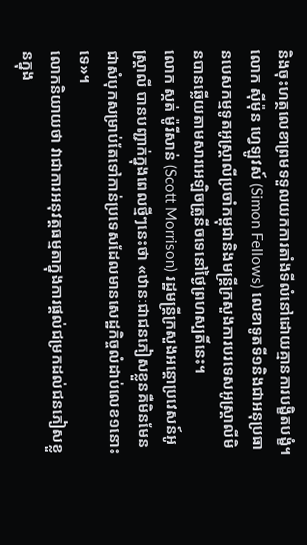និងចុះហត្ថលេខាព្រមទទួលយកការតាំងទីលំនៅដោយគ្មានការបង្ខិតបង្ខំ។
លោក ស៊ីម៉ុន ហ្វេឡូវស៍ (Simon Fellows) លេខាទូតទី១និងជាអនុប្រធានបេសកម្មទូតអូស្រ្តាលីប្រចាំកម្ពុជានិងមន្ត្រីក្រសួងការបរទេសអូស្ត្រាលីមិនបានឆ្លើយតាមសារអេឡិចត្រូនីចទេនៅថ្ងៃព្រហស្បតិ៍នេះ។
លោក ស្កត់ ម៉ូរីសាន់ (Scott Morrison) រដ្ឋមន្ត្រីក្រសួងអន្តោប្រវេសន៍អូស្ត្រាលី បានបញ្ជាក់ក្នុងពេលថ្មីៗនេះថា «ឋានៈជាជនភៀសខ្លួនគឺមិនមែនជាសំបុកសម្រាប់តែទៅកាន់ប្រទេសដែលមានសេដ្ឋកិច្ចលំដាប់លេខ១នោះទេ»។
លោកនិយាយថា វាជាការអនុវត្តធម្មតាក្នុងការផ្តល់ជម្រកដល់ជនភៀសខ្លួនក្នុង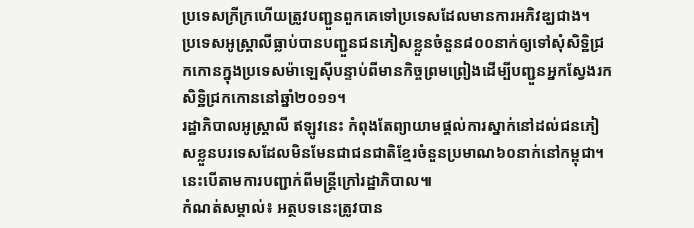ប្រទេសក្រីក្រហើយត្រូវបញ្ជួនពួកគេទៅប្រទេសដែលមានការអភិវឌ្ឃជាង។
ប្រទេសអូស្ត្រាលីធ្លាប់បានបញ្ជួនជនភៀសខ្លួនចំនួន៨០០នាក់ឲ្យទៅសុំសិទ្ឋិជ្រកកោនក្នុងប្រទេសម៉ាឡេស៊ីបន្ទាប់ពីមានកិច្ចព្រមព្រៀងដើម្បីបញ្ជួនអ្នកស្វែងរកសិទ្ឋិជ្រកកោននៅឆ្នាំ២០១១។
រដ្ឋាភិបាលអូស្រ្តាលី ឥឡូវនេះ កំពុងតែព្យាយាមផ្តល់ការស្នាក់នៅដល់ជនភៀសខ្លួនបរទេសដែលមិនមែនជាជនជាតិខ្មែរចំនួនប្រមាណ៦០នាក់នៅកម្ពុជា។ នេះបើតាមការបញ្ជាក់ពីមន្ត្រីក្រៅរដ្ឋាភិបាល៕
កំណត់សម្គាល់៖ អត្ថបទនេះត្រូវបាន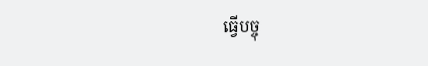ធ្វើបច្ចុ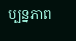ប្បន្នភាព